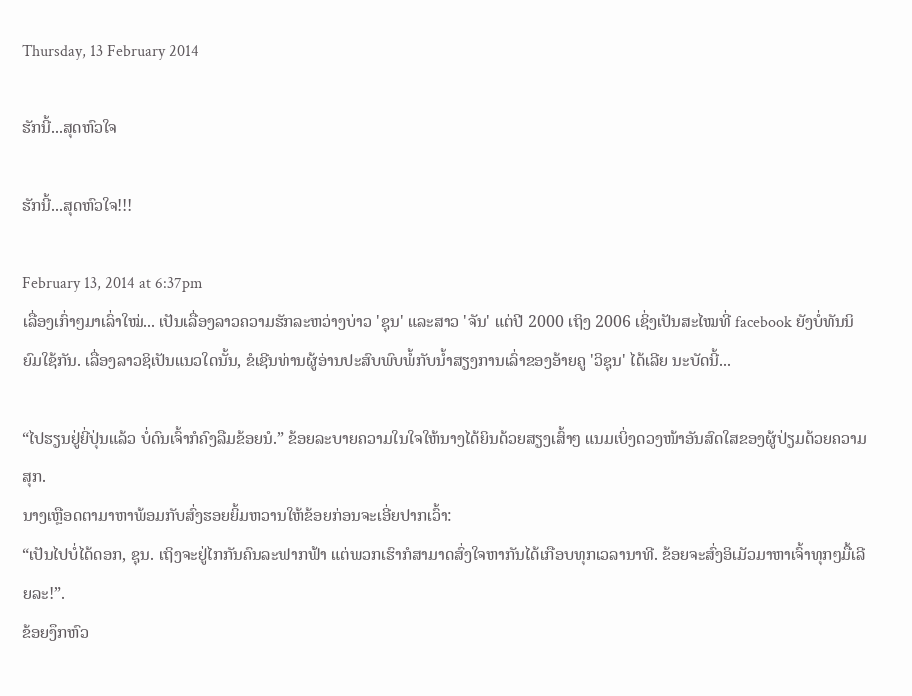Thursday, 13 February 2014

ຮັກນີ້...ສຸດຫົວໃຈ

ຮັກນີ້...ສຸດຫົວໃຈ!!!

February 13, 2014 at 6:37pm
ເລື່ອງເກົ່າໆມາເລົ່າໃໝ່... ເປັນເລື່ອງລາວຄວາມຮັກລະຫວ່າງບ່າວ 'ຊຸນ' ແລະສາວ 'ຈັນ' ແຕ່ປີ 2000 ເຖິງ 2006 ເຊິ່ງເປັນສະໄໝທີ່ facebook ຍັງບໍ່ທັນນິຍົມໃຊ້ກັນ. ເລື່ອງລາວຊິເປັນແນວໃດນັ້ນ, ຂໍເຊີນທ່ານຜູ້ອ່ານປະສົບພົບພໍ້ກັບນ້ຳສຽງການເລົ່າຂອງອ້າຍຄູ 'ວິຊຸນ' ໄດ້ເລີຍ ນະບັດນີ້...

“ໄປຮຽນຢູ່ຍີ່ປຸ່ນແລ້ວ ບໍ່ດົນເຈົ້າກໍຄົງລືມຂ້ອຍນໍ.” ຂ້ອຍລະບາຍຄວາມໃນໃຈໃຫ້ນາງໄດ້ຍິນດ້ວຍສຽງເສົ້າໆ ແນມເບິ່ງດວງໜ້າອັນສົດໃສຂອງຜູ້ປ່ຽມດ້ວຍຄວາມສຸກ.
ນາງເຫຼືອດຕາມາຫາພ້ອມກັບສົ່ງຮອຍຍິ້ມຫວານໃຫ້ຂ້ອຍກ່ອນຈະເອີ່ຍປາກເວົ້າ:
“ເປັນໄປບໍ່ໄດ້ດອກ, ຊຸນ. ເຖິງຈະຢູ່ໄກກັນຄົນລະຟາກຟ້າ ແຕ່ພວກເຮົາກໍສາມາດສົ່ງໃຈຫາກັນໄດ້ເກືອບທຸກເວລານາທີ. ຂ້ອຍຈະສົ່ງອິເມັວມາຫາເຈົ້າທຸກໆມື້ເລີຍລະ!”.
ຂ້ອຍງຶກຫົວ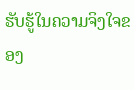ຮັບຮູ້ໃນຄວາມຈິງໃຈຂອງ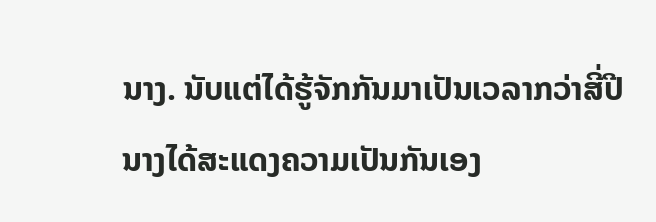ນາງ. ນັບແຕ່ໄດ້ຮູ້ຈັກກັນມາເປັນເວລາກວ່າສີ່ປີ ນາງໄດ້ສະແດງຄວາມເປັນກັນເອງ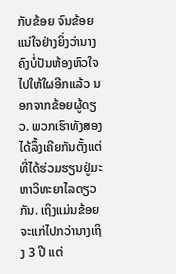ກັບຂ້ອຍ ຈົນຂ້ອຍແນ່ໃຈຢ່າງຍິ່ງວ່ານາງຄົງບໍ່ປັນຫ້ອງຫົວໃຈໄປໃຫ້ໃຜອີກແລ້ວ ນອກຈາກຂ້ອຍຜູ້ດຽວ. ພວກເຮົາທັງສອງໄດ້ລຶ້ງເຄີຍກັນຕັ້ງແຕ່ທີ່ໄດ້ຮ່ວມຮຽນຢູ່ມະຫາວິທະຍາໄລດຽວກັນ. ເຖິງແມ່ນຂ້ອຍຈະແກ່ໄປກວ່ານາງເຖິງ 3 ປີ ແຕ່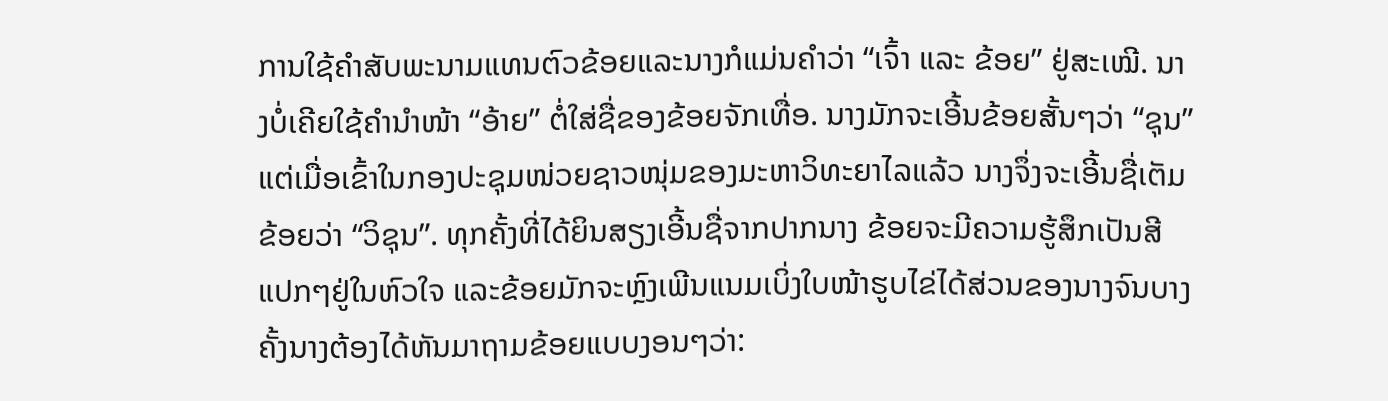ການໃຊ້ຄໍາສັບພະນາມແທນຕົວຂ້ອຍແລະນາງກໍແມ່ນຄໍາວ່າ “ເຈົ້າ ແລະ ຂ້ອຍ” ຢູ່ສະເໝີ. ນາງບໍ່ເຄີຍໃຊ້ຄໍານໍາໜ້າ “ອ້າຍ” ຕໍ່ໃສ່ຊື່ຂອງຂ້ອຍຈັກເທື່ອ. ນາງມັກຈະເອີ້ນຂ້ອຍສັ້ນໆວ່າ “ຊຸນ” ແຕ່ເມື່ອເຂົ້າໃນກອງປະຊຸມໜ່ວຍຊາວໜຸ່ມຂອງມະຫາວິທະຍາໄລແລ້ວ ນາງຈຶ່ງຈະເອີ້ນຊື່ເຕັມຂ້ອຍວ່າ “ວິຊຸນ”. ທຸກຄັ້ງທີ່ໄດ້ຍິນສຽງເອີ້ນຊື່ຈາກປາກນາງ ຂ້ອຍຈະມີຄວາມຮູ້ສຶກເປັນສີແປກໆຢູ່ໃນຫົວໃຈ ແລະຂ້ອຍມັກຈະຫຼົງເພີນແນມເບິ່ງໃບໜ້າຮູບໄຂ່ໄດ້ສ່ວນຂອງນາງຈົນບາງຄັ້ງນາງຕ້ອງໄດ້ຫັນມາຖາມຂ້ອຍແບບງອນໆວ່າ: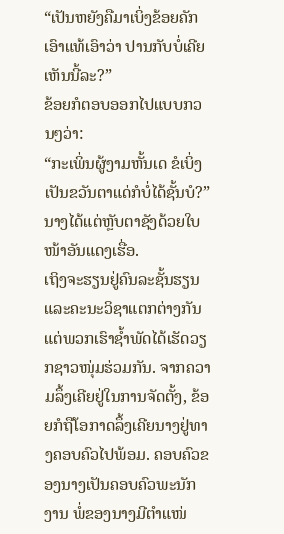“ເປັນຫຍັງຄືມາເບິ່ງຂ້ອຍຄັກເອົາແທ້ເອົາວ່າ ປານກັບບໍ່ເຄີຍເຫັນນີ້ລະ?”
ຂ້ອຍກໍຕອບອອກໄປແບບກວນໆວ່າ:
“ກະເພິ່ນຜູ້ງາມຫັ້ນເດ ຂໍເບິ່ງເປັນຂວັນຕາແດ່ກໍບໍ່ໄດ້ຊັ້ນບໍ?”
ນາງໄດ້ແຕ່ຫຼັບຕາຊັງດ້ວຍໃບໜ້າອັນແດງເຮື່ອ.
ເຖິງຈະຮຽນຢູ່ຄົນລະຊັ້ນຮຽນ ແລະຄະນະວິຊາແຕກຕ່າງກັນ ແຕ່ພວກເຮົາຊໍ້າພັດໄດ້ເຮັດວຽກຊາວໜຸ່ມຮ່ວມກັນ. ຈາກຄວາມລຶ້ງເຄີຍຢູ່ໃນການຈັດຕັ້ງ, ຂ້ອຍກໍຖືໂອກາດລຶ້ງເຄີຍນາງຢູ່ທາງຄອບຄົວໄປພ້ອມ. ຄອບຄົວຂອງນາງເປັນຄອບຄົວພະນັກງານ ພໍ່ຂອງນາງມີຕໍາແໜ່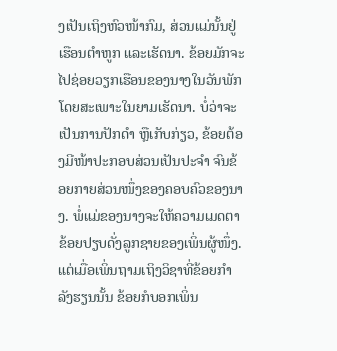ງເປັນເຖິງຫົວໜ້າກົມ, ສ່ວນແມ່ນັ້ນຢູ່ເຮືອນຕໍາຫູກ ແລະເຮັດນາ. ຂ້ອຍມັກຈະໄປຊ່ອຍວຽກເຮືອນຂອງນາງໃນວັນພັກ ໂດຍສະເພາະໃນຍາມເຮັດນາ. ບໍ່ວ່າຈະເປັນການປັກດໍາ ຫຼືເກັບກ່ຽວ, ຂ້ອຍຕ້ອງມີໜ້າປະກອບສ່ວນເປັນປະຈໍາ ຈົນຂ້ອຍກາຍສ່ວນໜຶ່ງຂອງຄອບຄົວຂອງນາງ. ພໍ່ແມ່ຂອງນາງຈະໃຫ້ຄວາມເມດຕາຂ້ອຍປຽບດັ່ງລູກຊາຍຂອງເພິ່ນຜູ້ໜຶ່ງ. ແຕ່ເມື່ອເພິ່ນຖາມເຖິງວິຊາທີ່ຂ້ອຍກໍາລັງຮຽນນັ້ນ ຂ້ອຍກໍບອກເພິ່ນ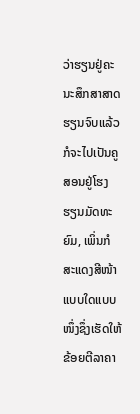ວ່າຮຽນຢູ່ຄະນະສຶກສາສາດ ຮຽນຈົບແລ້ວກໍຈະໄປເປັນຄູສອນຢູ່ໂຮງຮຽນມັດທະຍົມ, ເພິ່ນກໍສະແດງສີໜ້າແບບໃດແບບໜຶ່ງຊຶ່ງເຮັດໃຫ້ຂ້ອຍຕີລາຄາ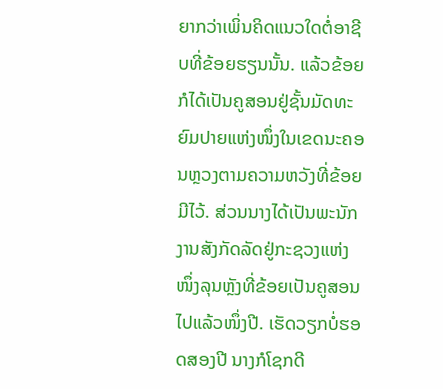ຍາກວ່າເພິ່ນຄິດແນວໃດຕໍ່ອາຊີບທີ່ຂ້ອຍຮຽນນັ້ນ. ແລ້ວຂ້ອຍກໍໄດ້ເປັນຄູສອນຢູ່ຊັ້ນມັດທະຍົມປາຍແຫ່ງໜຶ່ງໃນເຂດນະຄອນຫຼວງຕາມຄວາມຫວັງທີ່ຂ້ອຍມີໄວ້. ສ່ວນນາງໄດ້ເປັນພະນັກງານສັງກັດລັດຢູ່ກະຊວງແຫ່ງໜຶ່ງລຸນຫຼັງທີ່ຂ້ອຍເປັນຄູສອນໄປແລ້ວໜຶ່ງປີ. ເຮັດວຽກບໍ່ຮອດສອງປີ ນາງກໍໂຊກດີ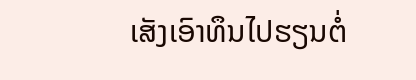ເສັງເອົາທຶນໄປຮຽນຕໍ່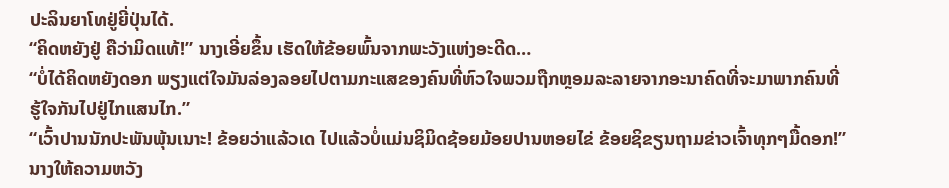ປະລິນຍາໂທຢູ່ຍີ່ປຸ່ນໄດ້.
“ຄິດຫຍັງຢູ່ ຄືວ່າມິດແທ້!” ນາງເອີ່ຍຂຶ້ນ ເຮັດໃຫ້ຂ້ອຍພົ້ນຈາກພະວັງແຫ່ງອະດີດ…
“ບໍ່ໄດ້ຄິດຫຍັງດອກ ພຽງແຕ່ໃຈມັນລ່ອງລອຍໄປຕາມກະແສຂອງຄົນທີ່ຫົວໃຈພວມຖືກຫຼອມລະລາຍຈາກອະນາຄົດທີ່ຈະມາພາກຄົນທີ່ຮູ້ໃຈກັນໄປຢູ່ໄກແສນໄກ.”
“ເວົ້າປານນັກປະພັນພຸ້ນເນາະ! ຂ້ອຍວ່າແລ້ວເດ ໄປແລ້ວບໍ່ແມ່ນຊິມິດຊ້ອຍມ້ອຍປານຫອຍໄຂ່ ຂ້ອຍຊິຂຽນຖາມຂ່າວເຈົ້າທຸກໆມື້ດອກ!” ນາງໃຫ້ຄວາມຫວັງ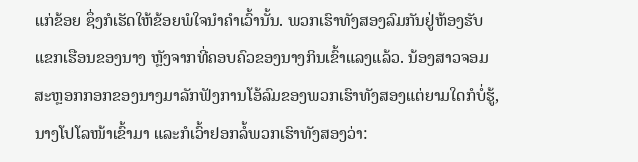ແກ່ຂ້ອຍ ຊຶ່ງກໍເຮັດໃຫ້ຂ້ອຍພໍໃຈນໍາຄໍາເວົ້ານັ້ນ. ພວກເຮົາທັງສອງລົມກັນຢູ່ຫ້ອງຮັບແຂກເຮືອນຂອງນາງ ຫຼັງຈາກທີ່ຄອບຄົວຂອງນາງກິນເຂົ້າແລງແລ້ວ. ນ້ອງສາວຈອມສະຫຼອກກອກຂອງນາງມາລັກຟັງການໂອ້ລົມຂອງພວກເຮົາທັງສອງແຕ່ຍາມໃດກໍບໍ່ຮູ້, ນາງໂປໂລໜ້າເຂົ້າມາ ແລະກໍເວົ້າຢອກລໍ້ພວກເຮົາທັງສອງວ່າ: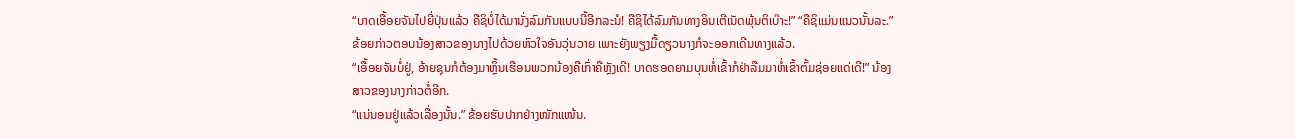“ບາດເອື້ອຍຈັນໄປຍີ່ປຸ່ນແລ້ວ ຄືຊິບໍ່ໄດ້ມານັ່ງລົມກັນແບບນີ້ອີກລະນໍ! ຄືຊິໄດ້ລົມກັນທາງອິນເຕີເນັດພຸ້ນຕິເບ໊າະ!” “ຄືຊິແມ່ນແນວນັ້ນລະ.” ຂ້ອຍກ່າວຕອບນ້ອງສາວຂອງນາງໄປດ້ວຍຫົວໃຈອັນວຸ່ນວາຍ ເພາະຍັງພຽງມື້ດຽວນາງກໍຈະອອກເດີນທາງແລ້ວ.
“ເອື້ອຍຈັນບໍ່ຢູ່, ອ້າຍຊຸນກໍຕ້ອງມາຫຼິ້ນເຮືອນພວກນ້ອງຄືເກົ່າຄືຫຼັງເດີ! ບາດຮອດຍາມບຸນຫໍ່ເຂົ້າກໍຢ່າລືມມາຫໍ່ເຂົ້າຕົ້ມຊ່ອຍແດ່ເດີ!” ນ້ອງສາວຂອງນາງກ່າວຕໍ່ອີກ.
“ແນ່ນອນຢູ່ແລ້ວເລື່ອງນັ້ນ.” ຂ້ອຍຮັບປາກຢ່າງໜັກແໜ້ນ.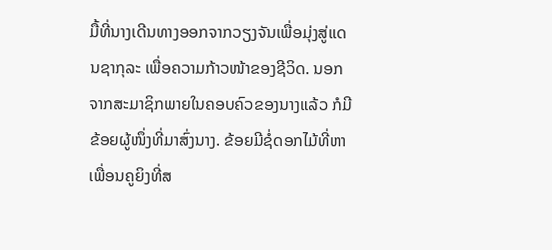ມື້ທີ່ນາງເດີນທາງອອກຈາກວຽງຈັນເພື່ອມຸ່ງສູ່ແດນຊາກຸລະ ເພື່ອຄວາມກ້າວໜ້າຂອງຊີວິດ. ນອກຈາກສະມາຊິກພາຍໃນຄອບຄົວຂອງນາງແລ້ວ ກໍມີຂ້ອຍຜູ້ໜຶ່ງທີ່ມາສົ່ງນາງ. ຂ້ອຍມີຊໍ່ດອກໄມ້ທີ່ຫາເພື່ອນຄູຍິງທີ່ສ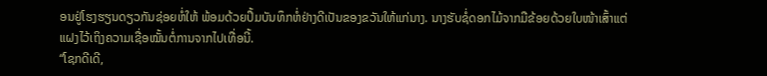ອນຢູ່ໂຮງຮຽນດຽວກັນຊ່ອຍຫໍ່ໃຫ້ ພ້ອມດ້ວຍປຶ້ມບັນທຶກຫໍ່ຢ່າງດີເປັນຂອງຂວັນໃຫ້ແກ່ນາງ. ນາງຮັບຊໍ່ດອກໄມ້ຈາກມືຂ້ອຍດ້ວຍໃບໜ້າເສົ້າແຕ່ແຝງໄວ້ເຖິງຄວາມເຊື່ອໝັ້ນຕໍ່ການຈາກໄປເທື່ອນີ້.
“ໂຊກດີເດີ,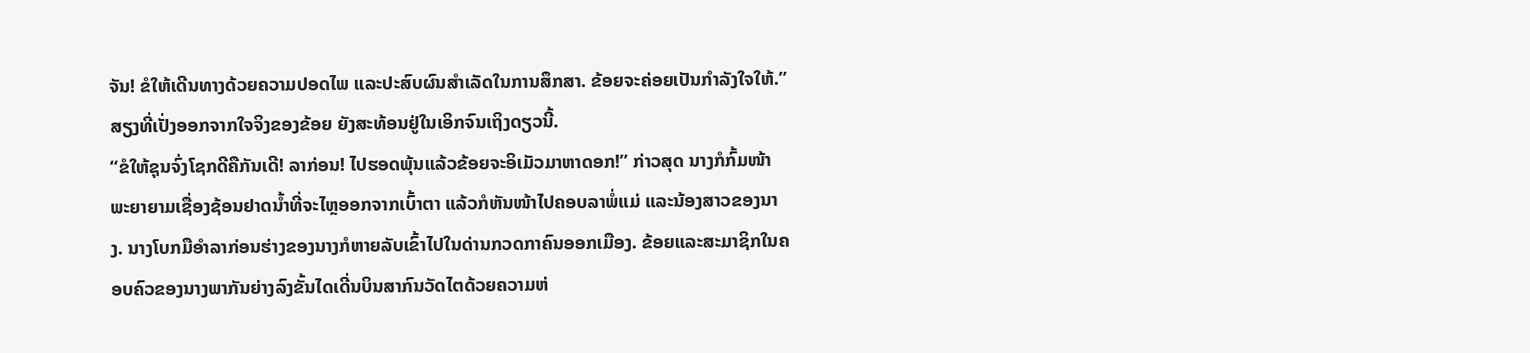ຈັນ! ຂໍໃຫ້ເດີນທາງດ້ວຍຄວາມປອດໄພ ແລະປະສົບຜົນສໍາເລັດໃນການສຶກສາ. ຂ້ອຍຈະຄ່ອຍເປັນກໍາລັງໃຈໃຫ້.” ສຽງທີ່ເປັ່ງອອກຈາກໃຈຈິງຂອງຂ້ອຍ ຍັງສະທ້ອນຢູ່ໃນເອິກຈົນເຖິງດຽວນີ້.
“ຂໍໃຫ້ຊຸນຈົ່ງໂຊກດີຄືກັນເດີ! ລາກ່ອນ! ໄປຮອດພຸ້ນແລ້ວຂ້ອຍຈະອິເມັວມາຫາດອກ!” ກ່າວສຸດ ນາງກໍກົ້ມໜ້າພະຍາຍາມເຊື່ອງຊ້ອນຢາດນໍ້າທີ່ຈະໄຫຼອອກຈາກເບົ້າຕາ ແລ້ວກໍຫັນໜ້າໄປຄອບລາພໍ່ແມ່ ແລະນ້ອງສາວຂອງນາງ. ນາງໂບກມືອໍາລາກ່ອນຮ່າງຂອງນາງກໍຫາຍລັບເຂົ້າໄປໃນດ່ານກວດກາຄົນອອກເມືອງ. ຂ້ອຍແລະສະມາຊິກໃນຄອບຄົວຂອງນາງພາກັນຍ່າງລົງຂັ້ນໄດເດີ່ນບິນສາກົນວັດໄຕດ້ວຍຄວາມຫ່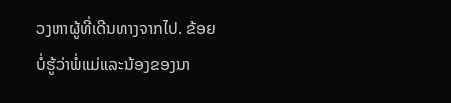ວງຫາຜູ້ທີ່ເດີນທາງຈາກໄປ. ຂ້ອຍບໍ່ຮູ້ວ່າພໍ່ແມ່ແລະນ້ອງຂອງນາ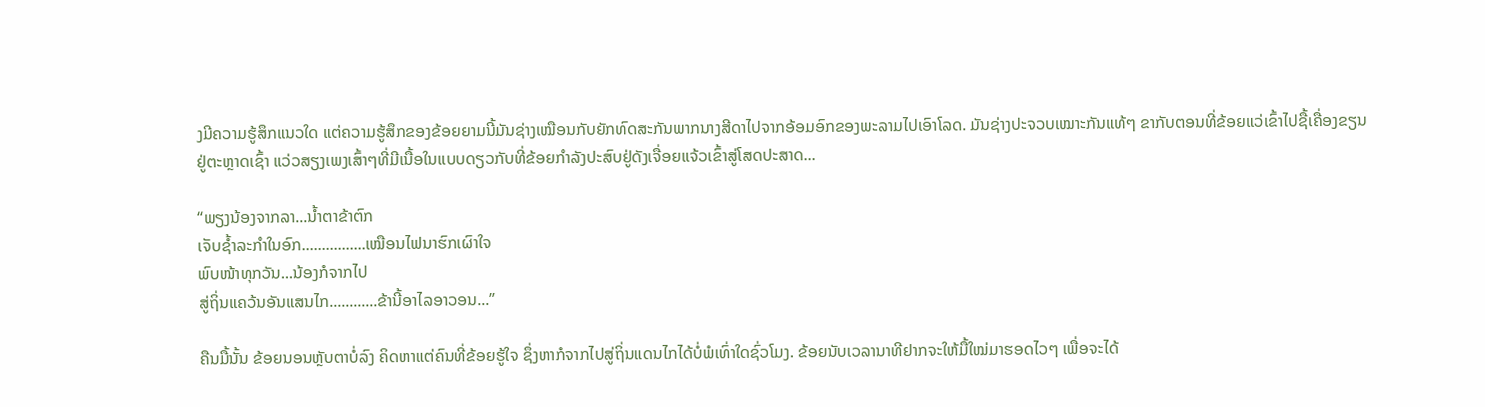ງມີຄວາມຮູ້ສຶກແນວໃດ ແຕ່ຄວາມຮູ້ສຶກຂອງຂ້ອຍຍາມນີ້ມັນຊ່າງເໝືອນກັບຍັກທົດສະກັນພາກນາງສີດາໄປຈາກອ້ອມອົກຂອງພະລາມໄປເອົາໂລດ. ມັນຊ່າງປະຈວບເໝາະກັນແທ້ໆ ຂາກັບຕອນທີ່ຂ້ອຍແວ່ເຂົ້າໄປຊື້ເຄື່ອງຂຽນຢູ່ຕະຫຼາດເຊົ້າ ແວ່ວສຽງເພງເສົ້າໆທີ່ມີເນື້ອໃນແບບດຽວກັບທີ່ຂ້ອຍກໍາລັງປະສົບຢູ່ດັງເຈື່ອຍແຈ້ວເຂົ້າສູ່ໂສດປະສາດ...

“ພຽງນ້ອງຈາກລາ...ນໍ້າຕາຂ້າຕົກ
ເຈັບຊໍ້າລະກໍາໃນອົກ................ເໝືອນໄຟນາຮົກເຜົາໃຈ
ພົບໜ້າທຸກວັນ...ນ້ອງກໍຈາກໄປ
ສູ່ຖິ່ນແຄວ້ນອັນແສນໄກ............ຂ້ານີ້ອາໄລອາວອນ...”

ຄືນມື້ນັ້ນ ຂ້ອຍນອນຫຼັບຕາບໍ່ລົງ ຄິດຫາແຕ່ຄົນທີ່ຂ້ອຍຮູ້ໃຈ ຊຶ່ງຫາກໍຈາກໄປສູ່ຖິ່ນແດນໄກໄດ້ບໍ່ພໍເທົ່າໃດຊົ່ວໂມງ. ຂ້ອຍນັບເວລານາທີຢາກຈະໃຫ້ມື້ໃໝ່ມາຮອດໄວໆ ເພື່ອຈະໄດ້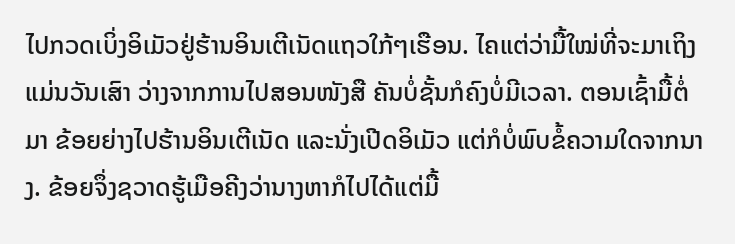ໄປກວດເບິ່ງອິເມັວຢູ່ຮ້ານອິນເຕີເນັດແຖວໃກ້ໆເຮືອນ. ໄຄແຕ່ວ່າມື້ໃໝ່ທີ່ຈະມາເຖິງແມ່ນວັນເສົາ ວ່າງຈາກການໄປສອນໜັງສື ຄັນບໍ່ຊັ້ນກໍຄົງບໍ່ມີເວລາ. ຕອນເຊົ້າມື້ຕໍ່ມາ ຂ້ອຍຍ່າງໄປຮ້ານອິນເຕີເນັດ ແລະນັ່ງເປີດອິເມັວ ແຕ່ກໍບໍ່ພົບຂໍ້ຄວາມໃດຈາກນາງ. ຂ້ອຍຈຶ່ງຊວາດຮູ້ເມືອຄີງວ່ານາງຫາກໍໄປໄດ້ແຕ່ມື້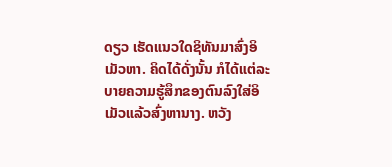ດຽວ ເຮັດແນວໃດຊິທັນມາສົ່ງອິເມັວຫາ. ຄິດໄດ້ດັ່ງນັ້ນ ກໍໄດ້ແຕ່ລະບາຍຄວາມຮູ້ສຶກຂອງຕົນລົງໃສ່ອິເມັວແລ້ວສົ່ງຫານາງ. ຫວັງ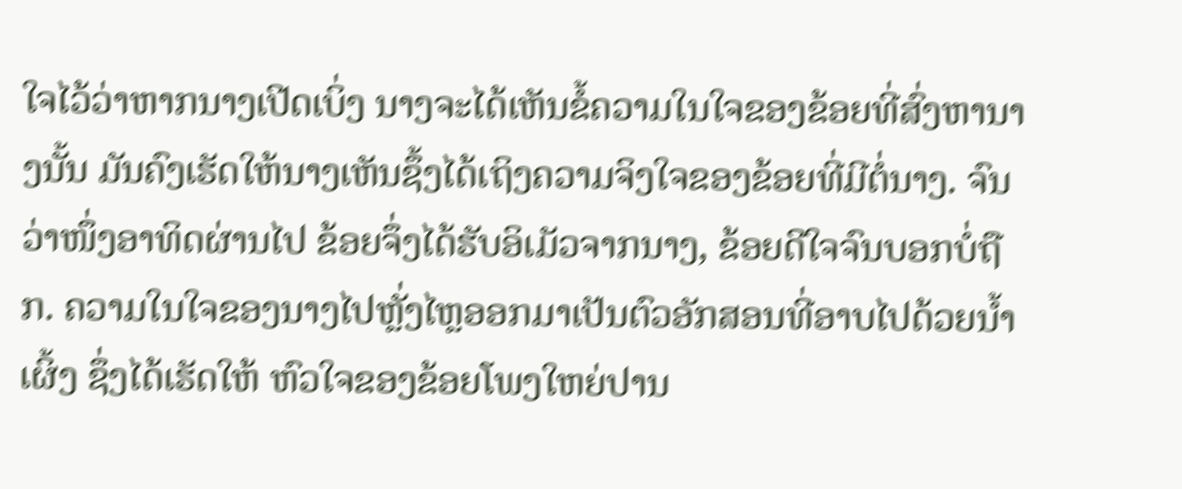ໃຈໄວ້ວ່າຫາກນາງເປີດເບິ່ງ ນາງຈະໄດ້ເຫັນຂໍ້ຄວາມໃນໃຈຂອງຂ້ອຍທີ່ສົ່ງຫານາງນັ້ນ ມັນຄົງເຮັດໃຫ້ນາງເຫັນຊຶ້ງໄດ້ເຖິງຄວາມຈິງໃຈຂອງຂ້ອຍທີ່ມີຕໍ່ນາງ. ຈົນວ່າໜຶ່ງອາທິດຜ່ານໄປ ຂ້ອຍຈຶ່ງໄດ້ຮັບອິເມັວຈາກນາງ, ຂ້ອຍດີໃຈຈົນບອກບໍ່ຖືກ. ຄວາມໃນໃຈຂອງນາງໄປຫຼັ່ງໄຫຼອອກມາເປັນຕົວອັກສອນທີ່ອາບໄປດ້ວຍນໍ້າເຜິ້ງ ຊຶ່ງໄດ້ເຮັດໃຫ້ ຫົວໃຈຂອງຂ້ອຍໂພງໃຫຍ່ປານ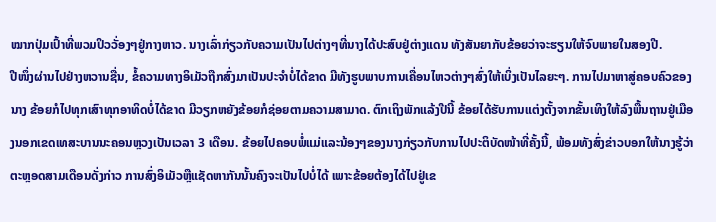ໝາກປຸ່ມເປົ້າທີ່ພວມປິວວັ່ອງໆຢູ່ກາງຫາວ. ນາງເລົ່າກ່ຽວກັບຄວາມເປັນໄປຕ່າງໆທີ່ນາງໄດ້ປະສົບຢູ່ຕ່າງແດນ ທັງສັນຍາກັບຂ້ອຍວ່າຈະຮຽນໃຫ້ຈົບພາຍໃນສອງປີ.
ປີໜຶ່ງຜ່ານໄປຢ່າງຫວານຊື່ນ, ຂໍ້ຄວາມທາງອິເມັວຖືກສົ່ງມາເປັນປະຈໍາບໍ່ໄດ້ຂາດ ມີທັງຮູບພາບການເຄື່ອນໄຫວຕ່າງໆສົ່ງໃຫ້ເບິ່ງເປັນໄລຍະໆ. ການໄປມາຫາສູ່ຄອບຄົວຂອງນາງ ຂ້ອຍກໍໄປທຸກເສົາທຸກອາທິດບໍ່ໄດ້ຂາດ ມີວຽກຫຍັງຂ້ອຍກໍຊ່ອຍຕາມຄວາມສາມາດ. ຕົກເຖິງພັກແລ້ງປີນີ້ ຂ້ອຍໄດ້ຮັບການແຕ່ງຕັ້ງຈາກຂັ້ນເທິງໃຫ້ລົງພື້ນຖານຢູ່ເມືອງນອກເຂດເທສະບານນະຄອນຫຼວງເປັນເວລາ 3 ເດືອນ. ຂ້ອຍໄປຄອບພໍ່ແມ່ແລະນ້ອງໆຂອງນາງກ່ຽວກັບການໄປປະຕິບັດໜ້າທີ່ຄັ້ງນີ້, ພ້ອມທັງສົ່ງຂ່າວບອກໃຫ້ນາງຮູ້ວ່າຕະຫຼອດສາມເດືອນດັ່ງກ່າວ ການສົ່ງອິເມັວຫຼືແຊັດຫາກັນນັ້ນຄົງຈະເປັນໄປບໍ່ໄດ້ ເພາະຂ້ອຍຕ້ອງໄດ້ໄປຢູ່ເຂ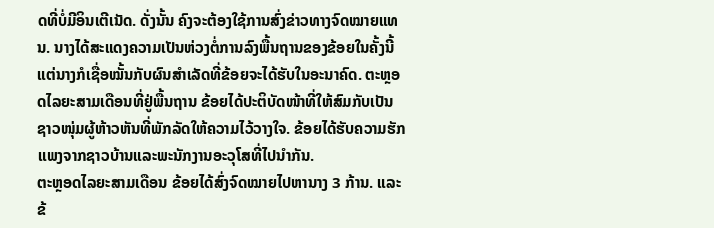ດທີ່ບໍ່ມີອິນເຕີເນັດ. ດັ່ງນັ້ນ ຄົງຈະຕ້ອງໃຊ້ການສົ່ງຂ່າວທາງຈົດໝາຍແທນ. ນາງໄດ້ສະແດງຄວາມເປັນຫ່ວງຕໍ່ການລົງພື້ນຖານຂອງຂ້ອຍໃນຄັ້ງນີ້ ແຕ່ນາງກໍເຊື່ອໝັ້ນກັບຜົນສໍາເລັດທີ່ຂ້ອຍຈະໄດ້ຮັບໃນອະນາຄົດ. ຕະຫຼອດໄລຍະສາມເດືອນທີ່ຢູ່ພື້ນຖານ ຂ້ອຍໄດ້ປະຕິບັດໜ້າທີ່ໃຫ້ສົມກັບເປັນຊາວໜຸ່ມຜູ້ຫ້າວຫັນທີ່ພັກລັດໃຫ້ຄວາມໄວ້ວາງໃຈ. ຂ້ອຍໄດ້ຮັບຄວາມຮັກແພງຈາກຊາວບ້ານແລະພະນັກງານອະວຸໂສທີ່ໄປນໍາກັນ.
ຕະຫຼອດໄລຍະສາມເດືອນ ຂ້ອຍໄດ້ສົ່ງຈົດໝາຍໄປຫານາງ 3 ກ້ານ. ແລະຂ້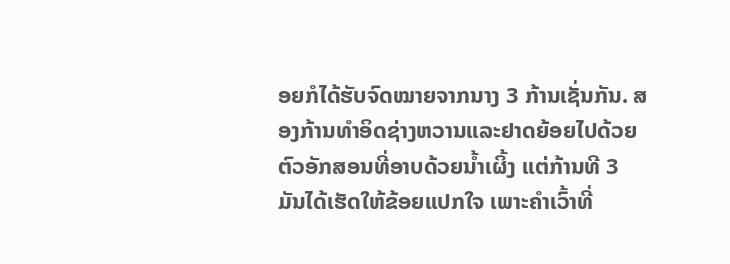ອຍກໍໄດ້ຮັບຈົດໝາຍຈາກນາງ 3 ກ້ານເຊັ່ນກັນ. ສອງກ້ານທໍາອິດຊ່າງຫວານແລະຢາດຍ້ອຍໄປດ້ວຍຕົວອັກສອນທີ່ອາບດ້ວຍນໍ້າເຜິ້ງ ແຕ່ກ້ານທີ 3 ມັນໄດ້ເຮັດໃຫ້ຂ້ອຍແປກໃຈ ເພາະຄໍາເວົ້າທີ່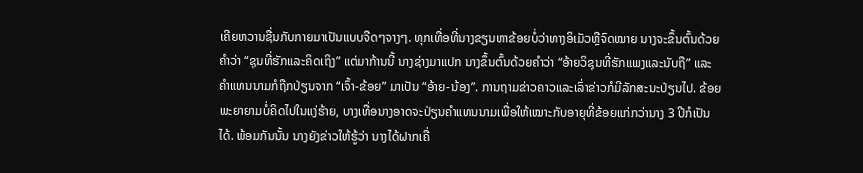ເຄີຍຫວານຊື່ນກັບກາຍມາເປັນແບບຈືດໆຈາງໆ. ທຸກເທື່ອທີ່ນາງຂຽນຫາຂ້ອຍບໍ່ວ່າທາງອິເມັວຫຼືຈົດໝາຍ ນາງຈະຂຶ້ນຕົ້ນດ້ວຍຄໍາວ່າ “ຊຸນທີ່ຮັກແລະຄິດເຖິງ” ແຕ່ມາກ້ານນີ້ ນາງຊ່າງມາແປກ ນາງຂຶ້ນຕົ້ນດ້ວຍຄໍາວ່າ “ອ້າຍວິຊຸນທີ່ຮັກແພງແລະນັບຖື” ແລະຄໍາແທນນາມກໍຖືກປ່ຽນຈາກ “ເຈົ້າ-ຂ້ອຍ” ມາເປັນ “ອ້າຍ-ນ້ອງ”. ການຖາມຂ່າວຄາວແລະເລົ່າຂ່າວກໍມີລັກສະນະປ່ຽນໄປ. ຂ້ອຍພະຍາຍາມບໍ່ຄິດໄປໃນແງ່ຮ້າຍ, ບາງເທື່ອນາງອາດຈະປ່ຽນຄໍາແທນນາມເພື່ອໃຫ້ເໝາະກັບອາຍຸທີ່ຂ້ອຍແກ່ກວ່ານາງ 3 ປີກໍເປັນໄດ້. ພ້ອມກັນນັ້ນ ນາງຍັງຂ່າວໃຫ້ຮູ້ວ່າ ນາງໄດ້ຝາກເຄື່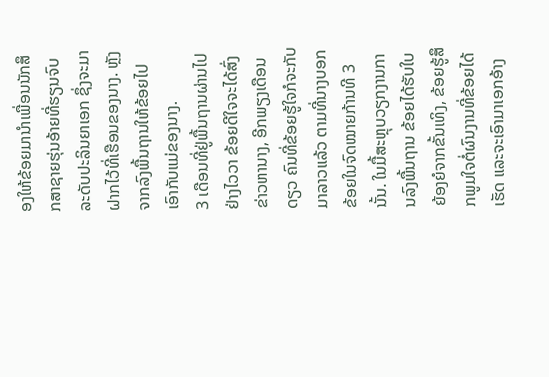ອງໃຫ້ຂ້ອຍມານໍາເພື່ອນນັກສຶກສາຊາຍຮຸ່ນອ້າຍທີ່ຮຽນຈົບລະດັບປະລິນຍາເອກ ຊຶ່ງຈະມາຝາກໄວ້ທີ່ເຮືອນຂອງນາງ. ຫຼັງຈາກລົງພື້ນຖານໃຫ້ຂ້ອຍໄປເອົາກັບແມ່ຂອງນາງ.
3 ເດືອນທີ່ຢູ່ພື້ນຖານຜ່ານໄປຢ່າງໄວວາ ຂ້ອຍດີໃຈຈະໄດ້ສົ່ງຂ່າວຫານາງ, ອີກພຽງເດືອນດຽວ ຄົນທີ່ຂ້ອຍຮູ້ໃຈກໍຈະກັບມາລາວແລ້ວ ຕາມທີ່ນາງບອກຂ້ອຍໃນຈົດໝາຍກ້ານທີ 3 ນັ້ນ. ໃນມື້ສະຫຼຸບວຽກງານການລົງພື້ນຖານ ຂ້ອຍໄດ້ຮັບໃບຍ້ອງຍໍຈາກຂັ້ນເທິງ, ຂ້ອຍຮູ້ສຶກພູມໃຈຕໍ່ຜົນງານທີ່ຂ້ອຍໄດ້ເຮັດ ແລະຈະເອົາມາເອກອ້າງ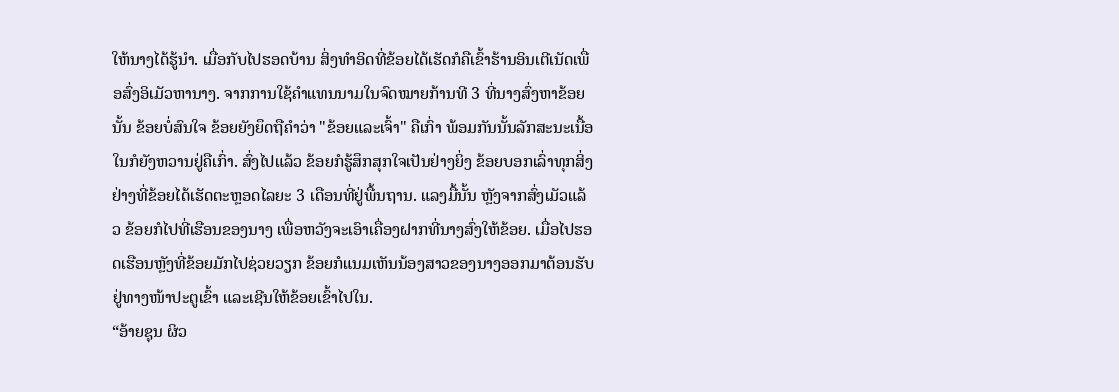ໃຫ້ນາງໄດ້ຮູ້ນຳ. ເມື່ອກັບໄປຮອດບ້ານ ສິ່ງທຳອິດທີ່ຂ້ອຍໄດ້ເຮັດກໍຄືເຂົ້າຮ້ານອິນເຕີເນັດເພື່ອສົ່ງອິເມັວຫານາງ. ຈາກການໃຊ້ຄຳແທນນາມໃນຈົດໝາຍກ້ານທີ 3 ທີ່ນາງສົ່ງຫາຂ້ອຍນັ້ນ ຂ້ອຍບໍ່ສົນໃຈ ຂ້ອຍຍັງຍຶດຖືຄຳວ່າ "ຂ້ອຍແລະເຈົ້າ" ຄືເກົ່າ ພ້ອມກັນນັ້ນລັກສະນະເນື້ອໃນກໍຍັງຫວານຢູ່ຄືເກົ່າ. ສົ່ງໄປແລ້ວ ຂ້ອຍກໍຮູ້ສຶກສຸກໃຈເປັນຢ່າງຍິ່ງ ຂ້ອຍບອກເລົ່າທຸກສິ່ງຢ່າງທີ່ຂ້ອຍໄດ້ເຮັດຕະຫຼອດໄລຍະ 3 ເດືອນທີ່ຢູ່ພື້ນຖານ. ແລງມື້ນັ້ນ ຫຼັງຈາກສົ່ງເມັວແລ້ວ ຂ້ອຍກໍໄປທີ່ເຮືອນຂອງນາງ ເພື່ອຫວັງຈະເອົາເຄື່ອງຝາກທີ່ນາງສົ່ງໃຫ້ຂ້ອຍ. ເມື່ອໄປຮອດເຮືອນຫຼັງທີ່ຂ້ອຍມັກໄປຊ່ວຍວຽກ ຂ້ອຍກໍແນມເຫັນນ້ອງສາວຂອງນາງອອກມາຕ້ອນຮັບຢູ່ທາງໜ້າປະຕູເຂົ້າ ແລະເຊີນໃຫ້ຂ້ອຍເຂົ້າໄປໃນ.
“ອ້າຍຊຸນ ຜິວ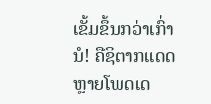ເຂັ້ມຂຶ້ນກວ່າເກົ່ານໍ! ຄືຊິຕາກແດດຫຼາຍໂພດເດ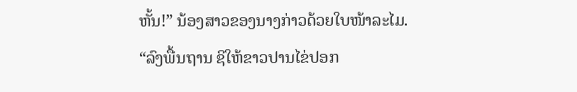ຫັ້ນ!” ນ້ອງສາວຂອງນາງກ່າວດ້ວຍໃບໜ້າລະໄມ.
“ລົງພື້ນຖານ ຊິໃຫ້ຂາວປານໄຂ່ປອກ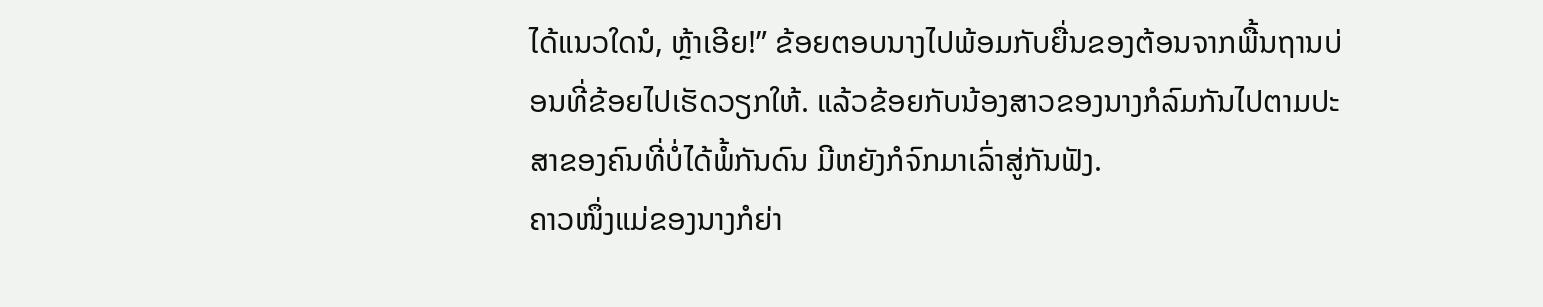ໄດ້ແນວໃດນໍ, ຫຼ້າເອີຍ!” ຂ້ອຍຕອບນາງໄປພ້ອມກັບຍື່ນຂອງຕ້ອນຈາກພື້ນຖານບ່ອນທີ່ຂ້ອຍໄປເຮັດວຽກໃຫ້. ແລ້ວຂ້ອຍກັບນ້ອງສາວຂອງນາງກໍລົມກັນໄປຕາມປະສາຂອງຄົນທີ່ບໍ່ໄດ້ພໍ້ກັນດົນ ມີຫຍັງກໍຈົກມາເລົ່າສູ່ກັນຟັງ.
ຄາວໜຶ່ງແມ່ຂອງນາງກໍຍ່າ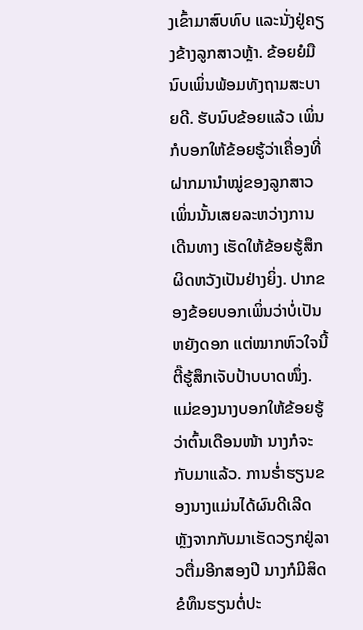ງເຂົ້າມາສົບທົບ ແລະນັ່ງຢູ່ຄຽງຂ້າງລູກສາວຫຼ້າ. ຂ້ອຍຍໍມືນົບເພິ່ນພ້ອມທັງຖາມສະບາຍດີ. ຮັບນົບຂ້ອຍແລ້ວ ເພິ່ນກໍບອກໃຫ້ຂ້ອຍຮູ້ວ່າເຄື່ອງທີ່ຝາກມານຳໝູ່ຂອງລູກສາວເພິ່ນນັ້ນເສຍລະຫວ່າງການເດີນທາງ ເຮັດໃຫ້ຂ້ອຍຮູ້ສຶກຜິດຫວັງເປັນຢ່າງຍິ່ງ. ປາກຂອງຂ້ອຍບອກເພິ່ນວ່າບໍ່ເປັນຫຍັງດອກ ແຕ່ໝາກຫົວໃຈນີ້ຕີ໊ຮູ້ສຶກເຈັບປ້າບບາດໜຶ່ງ.
ແມ່ຂອງນາງບອກໃຫ້ຂ້ອຍຮູ້ວ່າຕົ້ນເດືອນໜ້າ ນາງກໍຈະກັບມາແລ້ວ. ການຮໍ່າຮຽນຂອງນາງແມ່ນໄດ້ຜົນດີເລີດ ຫຼັງຈາກກັບມາເຮັດວຽກຢູ່ລາວຕື່ມອີກສອງປີ ນາງກໍມີສິດຂໍທຶນຮຽນຕໍ່ປະ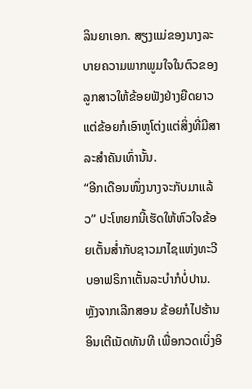ລິນຍາເອກ. ສຽງແມ່ຂອງນາງລະບາຍຄວາມພາກພູມໃຈໃນຕົວຂອງລູກສາວໃຫ້ຂ້ອຍຟັງຢ່າງຍືດຍາວ ແຕ່ຂ້ອຍກໍເອົາຫູໂຕ່ງແຕ່ສິ່ງທີ່ມີສາລະສຳຄັນເທົ່ານັ້ນ.
“ອີກເດືອນໜຶ່ງນາງຈະກັບມາແລ້ວ” ປະໂຫຍກນີ້ເຮັດໃຫ້ຫົວໃຈຂ້ອຍເຕັ້ນສ່ຳກັບຊາວມາໄຊແຫ່ງທະວີບອາຟຣິກາເຕັ້ນລະບຳກໍບໍ່ປານ. ຫຼັງຈາກເລີກສອນ ຂ້ອຍກໍໄປຮ້ານອິນເຕີເນັດທັນທີ ເພື່ອກວດເບິ່ງອິ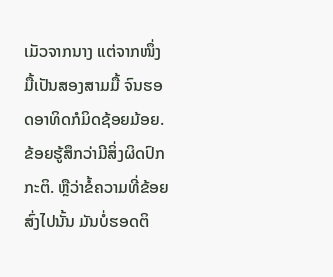ເມັວຈາກນາງ ແຕ່ຈາກໜຶ່ງມື້ເປັນສອງສາມມື້ ຈົນຮອດອາທິດກໍມິດຊ້ອຍມ້ອຍ. ຂ້ອຍຮູ້ສຶກວ່າມີສິ່ງຜິດປົກກະຕິ. ຫຼືວ່າຂໍ້ຄວາມທີ່ຂ້ອຍສົ່ງໄປນັ້ນ ມັນບໍ່ຮອດຕິ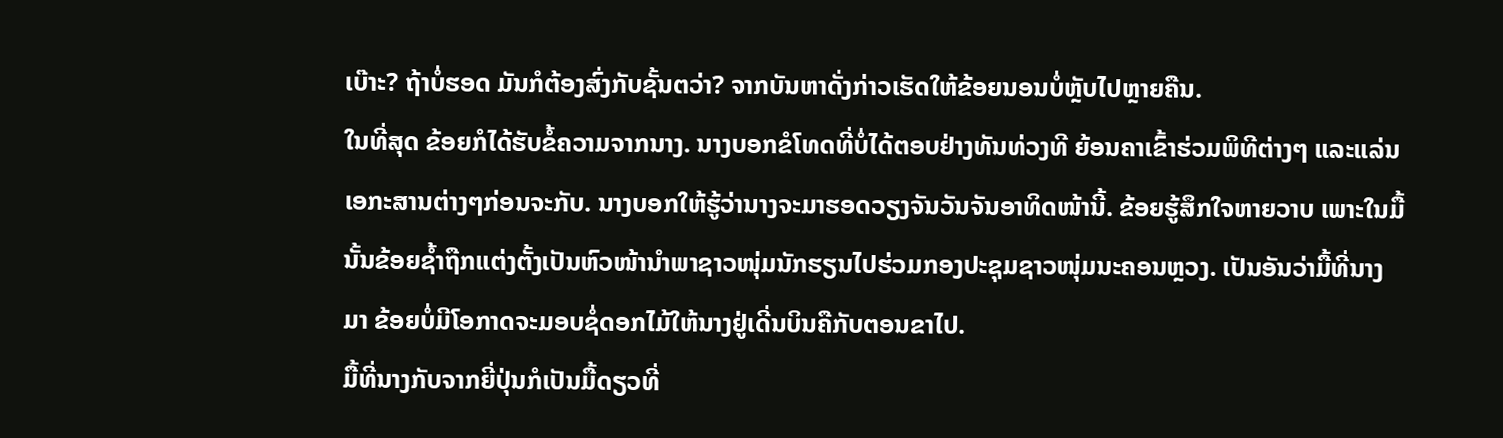ເບ໊າະ? ຖ້າບໍ່ຮອດ ມັນກໍຕ້ອງສົ່ງກັບຊັ້ນຕວ່າ? ຈາກບັນຫາດັ່ງກ່າວເຮັດໃຫ້ຂ້ອຍນອນບໍ່ຫຼັບໄປຫຼາຍຄືນ.
ໃນທີ່ສຸດ ຂ້ອຍກໍໄດ້ຮັບຂໍ້ຄວາມຈາກນາງ. ນາງບອກຂໍໂທດທີ່ບໍ່ໄດ້ຕອບຢ່າງທັນທ່ວງທີ ຍ້ອນຄາເຂົ້າຮ່ວມພິທີຕ່າງໆ ແລະແລ່ນເອກະສານຕ່າງໆກ່ອນຈະກັບ. ນາງບອກໃຫ້ຮູ້ວ່ານາງຈະມາຮອດວຽງຈັນວັນຈັນອາທິດໜ້ານີ້. ຂ້ອຍຮູ້ສຶກໃຈຫາຍວາບ ເພາະໃນມື້ນັ້ນຂ້ອຍຊໍ້າຖືກແຕ່ງຕັ້ງເປັນຫົວໜ້ານຳພາຊາວໜຸ່ມນັກຮຽນໄປຮ່ວມກອງປະຊຸມຊາວໜຸ່ມນະຄອນຫຼວງ. ເປັນອັນວ່າມື້ທີ່ນາງມາ ຂ້ອຍບໍ່ມີໂອກາດຈະມອບຊໍ່ດອກໄມ້ໃຫ້ນາງຢູ່ເດີ່ນບິນຄືກັບຕອນຂາໄປ.
ມື້ທີ່ນາງກັບຈາກຍີ່ປຸ່ນກໍເປັນມື້ດຽວທີ່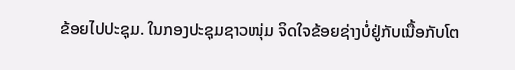ຂ້ອຍໄປປະຊຸມ. ໃນກອງປະຊຸມຊາວໜຸ່ມ ຈິດໃຈຂ້ອຍຊ່າງບໍ່ຢູ່ກັບເນື້ອກັບໂຕ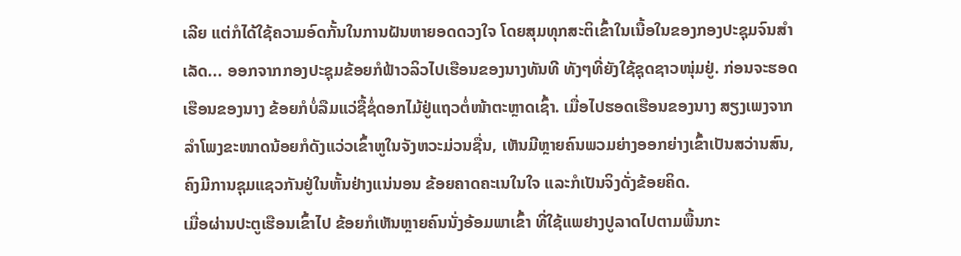ເລີຍ ແຕ່ກໍໄດ້ໃຊ້ຄວາມອົດກັ້ນໃນການຝັນຫາຍອດດວງໃຈ ໂດຍສຸມທຸກສະຕິເຂົ້າໃນເນື້ອໃນຂອງກອງປະຊຸມຈົນສໍາເລັດ... ອອກຈາກກອງປະຊຸມຂ້ອຍກໍຟ້າວລິວໄປເຮືອນຂອງນາງທັນທີ ທັງໆທີ່ຍັງໃຊ້ຊຸດຊາວໜຸ່ມຢູ່. ກ່ອນຈະຮອດເຮືອນຂອງນາງ ຂ້ອຍກໍບໍ່ລືມແວ່ຊື້ຊໍ່ດອກໄມ້ຢູ່ແຖວຕໍ່ໜ້າຕະຫຼາດເຊົ້າ. ເມື່ອໄປຮອດເຮືອນຂອງນາງ ສຽງເພງຈາກລຳໂພງຂະໜາດນ້ອຍກໍດັງແວ່ວເຂົ້າຫູໃນຈັງຫວະມ່ວນຊື່ນ, ເຫັນມີຫຼາຍຄົນພວມຍ່າງອອກຍ່າງເຂົ້າເປັນສວ່ານສົນ, ຄົງມີການຊຸມແຊວກັນຢູ່ໃນຫັ້ນຢ່າງແນ່ນອນ ຂ້ອຍຄາດຄະເນໃນໃຈ ແລະກໍເປັນຈິງດັ່ງຂ້ອຍຄິດ.
ເມື່ອຜ່ານປະຕູເຮືອນເຂົ້າໄປ ຂ້ອຍກໍເຫັນຫຼາຍຄົນນັ່ງອ້ອມພາເຂົ້າ ທີ່ໃຊ້ແພຢາງປູລາດໄປຕາມພື້ນກະ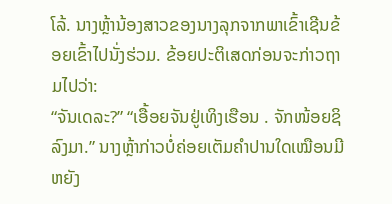ໂລ້. ນາງຫຼ້ານ້ອງສາວຂອງນາງລຸກຈາກພາເຂົ້າເຊີນຂ້ອຍເຂົ້າໄປນັ່ງຮ່ວມ. ຂ້ອຍປະຕິເສດກ່ອນຈະກ່າວຖາມໄປວ່າ:
“ຈັນເດລະ?” “ເອື້ອຍຈັນຢູ່ເທິງເຮືອນ . ຈັກໜ້ອຍຊິລົງມາ.” ນາງຫຼ້າກ່າວບໍ່ຄ່ອຍເຕັມຄຳປານໃດເໝືອນມີຫຍັງ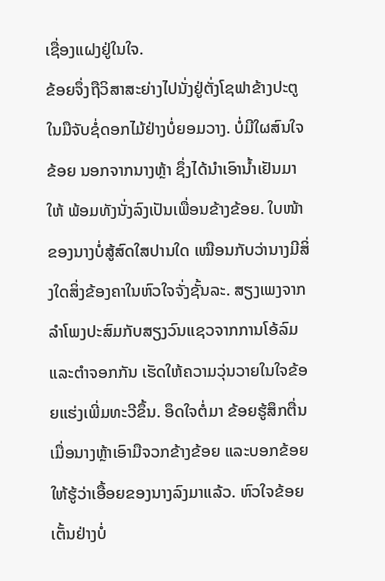ເຊື່ອງແຝງຢູ່ໃນໃຈ.
ຂ້ອຍຈຶ່ງຖືວິສາສະຍ່າງໄປນັ່ງຢູ່ຕັ່ງໂຊຟາຂ້າງປະຕູ ໃນມືຈັບຊໍ່ດອກໄມ້ຢ່າງບໍ່ຍອມວາງ. ບໍ່ມີໃຜສົນໃຈຂ້ອຍ ນອກຈາກນາງຫຼ້າ ຊຶ່ງໄດ້ນຳເອົານໍ້າເຢັນມາໃຫ້ ພ້ອມທັງນັ່ງລົງເປັນເພື່ອນຂ້າງຂ້ອຍ. ໃບໜ້າຂອງນາງບໍ່ສູ້ສົດໃສປານໃດ ເໝືອນກັບວ່ານາງມີສິ່ງໃດສິ່ງຂ້ອງຄາໃນຫົວໃຈຈັ່ງຊັ້ນລະ. ສຽງເພງຈາກລໍາໂພງປະສົມກັບສຽງວົນແຊວຈາກການໂອ້ລົມແລະຕໍາຈອກກັນ ເຮັດໃຫ້ຄວາມວຸ່ນວາຍໃນໃຈຂ້ອຍແຮ່ງເພີ່ມທະວີຂຶ້ນ. ອຶດໃຈຕໍ່ມາ ຂ້ອຍຮູ້ສຶກຕື່ນເມື່ອນາງຫຼ້າເອົາມືຈວກຂ້າງຂ້ອຍ ແລະບອກຂ້ອຍໃຫ້ຮູ້ວ່າເອື້ອຍຂອງນາງລົງມາແລ້ວ. ຫົວໃຈຂ້ອຍເຕັ້ນຢ່າງບໍ່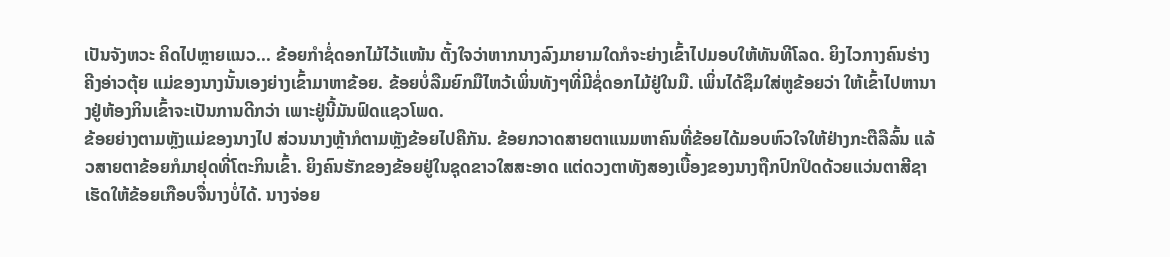ເປັນຈັງຫວະ ຄິດໄປຫຼາຍແນວ... ຂ້ອຍກໍາຊໍ່ດອກໄມ້ໄວ້ແໜ້ນ ຕັ້ງໃຈວ່າຫາກນາງລົງມາຍາມໃດກໍຈະຍ່າງເຂົ້າໄປມອບໃຫ້ທັນທີໂລດ. ຍິງໄວກາງຄົນຮ່າງຄີງອ່າວຕຸ້ຍ ແມ່ຂອງນາງນັ້ນເອງຍ່າງເຂົ້າມາຫາຂ້ອຍ. ຂ້ອຍບໍ່ລືມຍົກມືໄຫວ້ເພິ່ນທັງໆທີ່ມີຊໍ່ດອກໄມ້ຢູ່ໃນມື. ເພິ່ນໄດ້ຊຶມໃສ່ຫູຂ້ອຍວ່າ ໃຫ້ເຂົ້າໄປຫານາງຢູ່ຫ້ອງກິນເຂົ້າຈະເປັນການດີກວ່າ ເພາະຢູ່ນີ້ມັນຟົດແຊວໂພດ.
ຂ້ອຍຍ່າງຕາມຫຼັງແມ່ຂອງນາງໄປ ສ່ວນນາງຫຼ້າກໍຕາມຫຼັງຂ້ອຍໄປຄືກັນ. ຂ້ອຍກວາດສາຍຕາແນມຫາຄົນທີ່ຂ້ອຍໄດ້ມອບຫົວໃຈໃຫ້ຢ່າງກະຕືລືລົ້ນ ແລ້ວສາຍຕາຂ້ອຍກໍມາຢຸດທີ່ໂຕະກິນເຂົ້າ. ຍິງຄົນຮັກຂອງຂ້ອຍຢູ່ໃນຊຸດຂາວໃສສະອາດ ແຕ່ດວງຕາທັງສອງເບື້ອງຂອງນາງຖືກປົກປິດດ້ວຍແວ່ນຕາສີຊາ ເຮັດໃຫ້ຂ້ອຍເກືອບຈື່ນາງບໍ່ໄດ້. ນາງຈ່ອຍ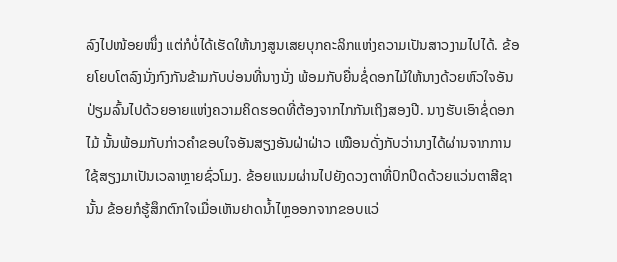ລົງໄປໜ້ອຍໜຶ່ງ ແຕ່ກໍບໍ່ໄດ້ເຮັດໃຫ້ນາງສູນເສຍບຸກຄະລິກແຫ່ງຄວາມເປັນສາວງາມໄປໄດ້. ຂ້ອຍໂຍບໂຕລົງນັ່ງກົງກັນຂ້າມກັບບ່ອນທີ່ນາງນັ່ງ ພ້ອມກັບຍື່ນຊໍ່ດອກໄມ້ໃຫ້ນາງດ້ວຍຫົວໃຈອັນປ່ຽມລົ້ນໄປດ້ວຍອາຍແຫ່ງຄວາມຄິດຮອດທີ່ຕ້ອງຈາກໄກກັນເຖິງສອງປີ. ນາງຮັບເອົາຊໍ່ດອກໄມ້ ນັ້ນພ້ອມກັບກ່າວຄໍາຂອບໃຈອັນສຽງອັນຝ່າຝ່າວ ເໝືອນດັ່ງກັບວ່ານາງໄດ້ຜ່ານຈາກການໃຊ້ສຽງມາເປັນເວລາຫຼາຍຊົ່ວໂມງ. ຂ້ອຍແນມຜ່ານໄປຍັງດວງຕາທີ່ປົກປິດດ້ວຍແວ່ນຕາສີຊານັ້ນ ຂ້ອຍກໍຮູ້ສຶກຕົກໃຈເມື່ອເຫັນຢາດນໍ້າໄຫຼອອກຈາກຂອບແວ່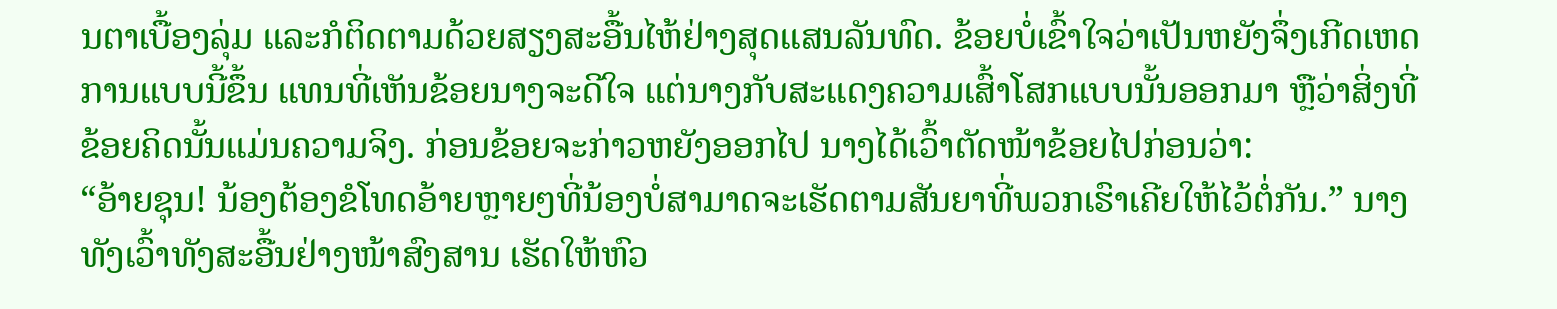ນຕາເບື້ອງລຸ່ມ ແລະກໍຕິດຕາມດ້ວຍສຽງສະອື້ນໄຫ້ຢ່າງສຸດແສນລັນທົດ. ຂ້ອຍບໍ່ເຂົ້າໃຈວ່າເປັນຫຍັງຈຶ່ງເກີດເຫດການແບບນີ້ຂຶ້ນ ແທນທີ່ເຫັນຂ້ອຍນາງຈະດີໃຈ ແຕ່ນາງກັບສະແດງຄວາມເສົ້າໂສກແບບນັ້ນອອກມາ ຫຼືວ່າສິ່ງທີ່ຂ້ອຍຄິດນັ້ນແມ່ນຄວາມຈິງ. ກ່ອນຂ້ອຍຈະກ່າວຫຍັງອອກໄປ ນາງໄດ້ເວົ້າຕັດໜ້າຂ້ອຍໄປກ່ອນວ່າ:
“ອ້າຍຊຸນ! ນ້ອງຕ້ອງຂໍໂທດອ້າຍຫຼາຍໆທີ່ນ້ອງບໍ່ສາມາດຈະເຮັດຕາມສັນຍາທີ່ພວກເຮົາເຄີຍໃຫ້ໄວ້ຕໍ່ກັນ.” ນາງທັງເວົ້າທັງສະອື້ນຢ່າງໜ້າສົງສານ ເຮັດໃຫ້ຫົວ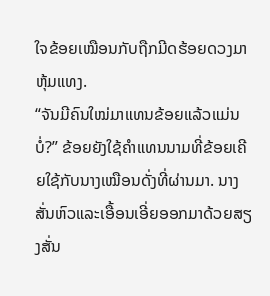ໃຈຂ້ອຍເໝືອນກັບຖືກມີດຮ້ອຍດວງມາຫຸ້ມແທງ.
“ຈັນມີຄົນໃໝ່ມາແທນຂ້ອຍແລ້ວແມ່ນບໍ່?” ຂ້ອຍຍັງໃຊ້ຄໍາແທນນາມທີ່ຂ້ອຍເຄີຍໃຊ້ກັບນາງເໝືອນດັ່ງທີ່ຜ່ານມາ. ນາງສັ່ນຫົວແລະເອື້ອນເອີ່ຍອອກມາດ້ວຍສຽງສັ່ນ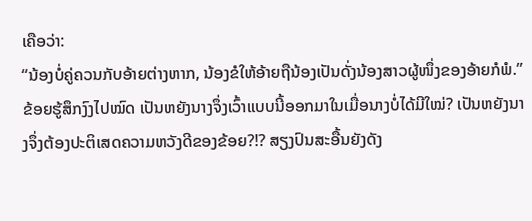ເຄືອວ່າ:
“ນ້ອງບໍ່ຄູ່ຄວນກັບອ້າຍຕ່າງຫາກ, ນ້ອງຂໍໃຫ້ອ້າຍຖືນ້ອງເປັນດັ່ງນ້ອງສາວຜູ້ໜຶ່ງຂອງອ້າຍກໍພໍ.”
ຂ້ອຍຮູ້ສຶກງົງໄປໝົດ ເປັນຫຍັງນາງຈຶ່ງເວົ້າແບບນີ້ອອກມາໃນເມື່ອນາງບໍ່ໄດ້ມີໃໝ່? ເປັນຫຍັງນາງຈຶ່ງຕ້ອງປະຕິເສດຄວາມຫວັງດີຂອງຂ້ອຍ?!? ສຽງປົນສະອື້ນຍັງດັງ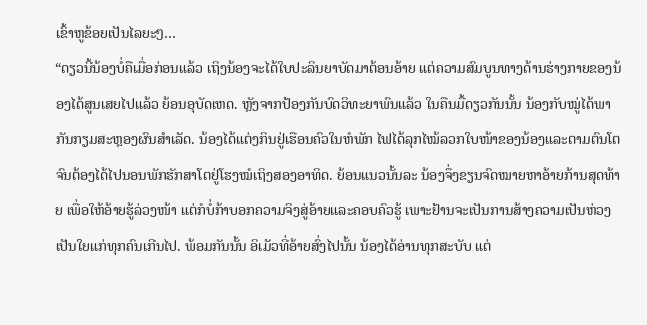ເຂົ້າຫູຂ້ອຍເປັນໄລຍະໆ…
“ດຽວນີ້ນ້ອງບໍ່ຄືເມື່ອກ່ອນແລ້ວ ເຖິງນ້ອງຈະໄດ້ໃບປະລິນຍາບັດມາຕ້ອນອ້າຍ ແຕ່ຄວາມສົມບູນທາງດ້ານຮ່າງກາຍຂອງນ້ອງໄດ້ສູນເສຍໄປແລ້ວ ຍ້ອນອຸບັດເຫດ. ຫຼັງຈາກປ້ອງກັນບົດວິທະຍາພົນແລ້ວ ໃນຄືນມື້ດຽວກັນນັ້ນ ນ້ອງກັບໝູ່ໄດ້ພາກັນກຽມສະຫຼອງຜົນສໍາເລັດ. ນ້ອງໄດ້ແຕ່ງກິນຢູ່ເຮືອນຄົວໃນຫໍພັກ ໄຟໄດ້ລຸກໄໝ້ລວກໃບໜ້າຂອງນ້ອງແລະຕາມຕົນໂຕ ຈົນຕ້ອງໄດ້ໄປນອນພັກຮັກສາໂຕຢູ່ໂຮງໝໍເຖິງສອງອາທິດ. ຍ້ອນແນວນັ້ນລະ ນ້ອງຈຶ່ງຂຽນຈົດໝາຍຫາອ້າຍກ້ານສຸດທ້າຍ ເພື່ອໃຫ້ອ້າຍຮູ້ລ່ວງໜ້າ ແຕ່ກໍບໍ່ກ້າບອກຄວາມຈິງສູ່ອ້າຍແລະຄອບຄົວຮູ້ ເພາະຢ້ານຈະເປັນການສ້າງຄວາມເປັນຫ່ວງເປັນໃຍແກ່ທຸກຄົນເກີນໄປ. ພ້ອມກັນນັ້ນ ອິເມັວທີ່ອ້າຍສົ່ງໄປນັ້ນ ນ້ອງໄດ້ອ່ານທຸກສະບັບ ແຕ່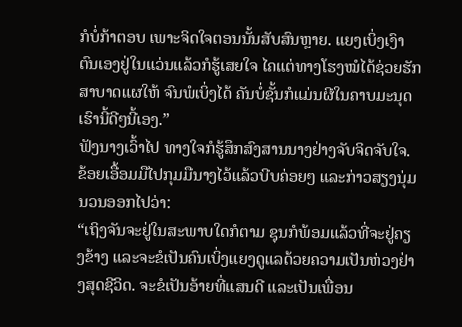ກໍບໍ່ກ້າຕອບ ເພາະຈິດໃຈຕອນນັ້ນສັບສົນຫຼາຍ. ແຍງເບິ່ງເງົາຕົນເອງຢູ່ໃນແວ່ນແລ້ວກໍຮູ້ເສຍໃຈ ໄຄແຕ່ທາງໂຮງໝໍໄດ້ຊ່ວຍຮັກສາບາດແຜໃຫ້ ຈົນພໍເບິ່ງໄດ້ ຄັນບໍ່ຊັ້ນກໍແມ່ນຜີໃນຄາບມະນຸດເຮົານີ້ດີໆນີ້ເອງ.”
ຟັງນາງເວົ້າໄປ ທາງໃຈກໍຮູ້ສຶກສົງສານນາງຢ່າງຈັບຈິດຈັບໃຈ. ຂ້ອຍເອື້ອມມືໄປກຸມມືນາງໄວ້ແລ້ວບີບຄ່ອຍໆ ແລະກ່າວສຽງນຸ່ມນວນອອກໄປວ່າ:
“ເຖິງຈັນຈະຢູ່ໃນສະພາບໃດກໍຕາມ ຊຸນກໍພ້ອມແລ້ວທີ່ຈະຢູ່ຄຽງຂ້າງ ແລະຈະຂໍເປັນຄົນເບິ່ງແຍງດູແລດ້ວຍຄວາມເປັນຫ່ວງຢ່າງສຸດຊີວິດ. ຈະຂໍເປັນອ້າຍທີ່ແສນດີ ແລະເປັນເພື່ອນ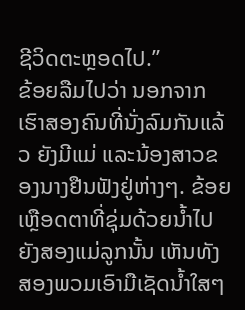ຊີວິດຕະຫຼອດໄປ.”
ຂ້ອຍລືມໄປວ່າ ນອກຈາກເຮົາສອງຄົນທີ່ນັ່ງລົມກັນແລ້ວ ຍັງມີແມ່ ແລະນ້ອງສາວຂອງນາງຢືນຟັງຢູ່ຫ່າງໆ. ຂ້ອຍເຫຼືອດຕາທີ່ຊຸ່ມດ້ວຍນໍ້າໄປຍັງສອງແມ່ລູກນັ້ນ ເຫັນທັງສອງພວມເອົາມືເຊັດນໍ້າໃສໆ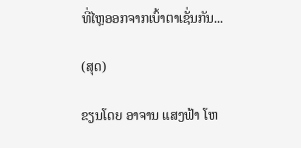ທີ່ໄຫຼອອກຈາກເບົ້າຕາເຊັ່ນກັນ...

(ສຸດ)

ຂຽນໂດຍ ອາຈານ ແສງຟ້າ ໂຫ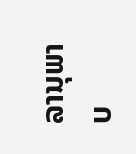ລານຸພາບ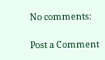No comments:

Post a Comment